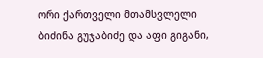ორი ქართველი მთამსვლელი ბიძინა გუჯაბიძე და აფი გიგანი,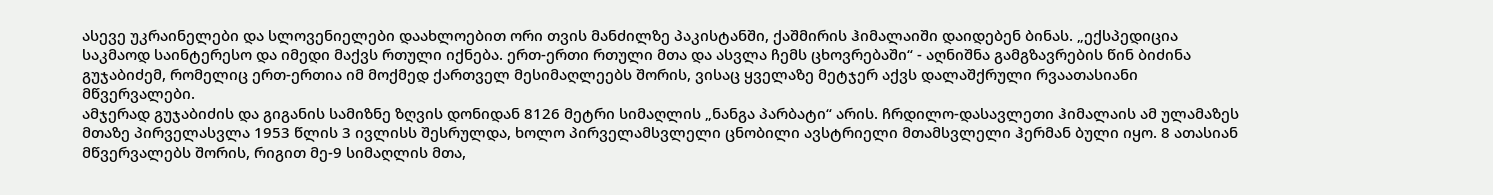ასევე უკრაინელები და სლოვენიელები დაახლოებით ორი თვის მანძილზე პაკისტანში, ქაშმირის ჰიმალაიში დაიდებენ ბინას. „ექსპედიცია საკმაოდ საინტერესო და იმედი მაქვს რთული იქნება. ერთ-ერთი რთული მთა და ასვლა ჩემს ცხოვრებაში“ - აღნიშნა გამგზავრების წინ ბიძინა გუჯაბიძემ, რომელიც ერთ-ერთია იმ მოქმედ ქართველ მესიმაღლეებს შორის, ვისაც ყველაზე მეტჯერ აქვს დალაშქრული რვაათასიანი მწვერვალები.
ამჯერად გუჯაბიძის და გიგანის სამიზნე ზღვის დონიდან 8126 მეტრი სიმაღლის „ნანგა პარბატი“ არის. ჩრდილო-დასავლეთი ჰიმალაის ამ ულამაზეს მთაზე პირველასვლა 1953 წლის 3 ივლისს შესრულდა, ხოლო პირველამსვლელი ცნობილი ავსტრიელი მთამსვლელი ჰერმან ბული იყო. 8 ათასიან მწვერვალებს შორის, რიგით მე-9 სიმაღლის მთა,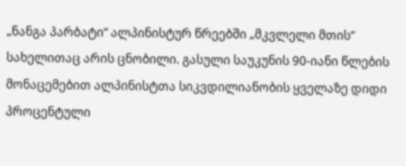„ნანგა პარბატი“ ალპინისტურ წრეებში „მკვლელი მთის“ სახელითაც არის ცნობილი. გასული საუკუნის 90-იანი წლების მონაცემებით ალპინისტთა სიკვდილიანობის ყველაზე დიდი პროცენტული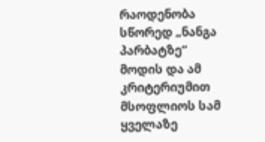რაოდენობა სწორედ „ნანგა პარბატზე“ მოდის და ამ კრიტერიუმით მსოფლიოს სამ ყველაზე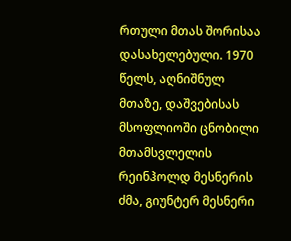რთული მთას შორისაა დასახელებული. 1970 წელს, აღნიშნულ მთაზე, დაშვებისას მსოფლიოში ცნობილი მთამსვლელის რეინჰოლდ მესნერის ძმა, გიუნტერ მესნერი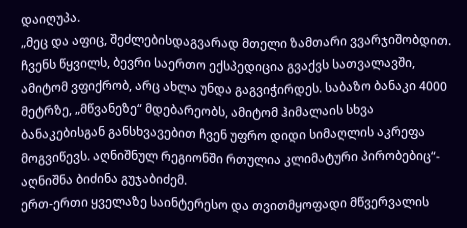დაიღუპა.
„მეც და აფიც, შეძლებისდაგვარად მთელი ზამთარი ვვარჯიშობდით. ჩვენს წყვილს, ბევრი საერთო ექსპედიცია გვაქვს სათვალავში, ამიტომ ვფიქრობ, არც ახლა უნდა გაგვიჭირდეს. საბაზო ბანაკი 4000 მეტრზე, „მწვანეზე“ მდებარეობს, ამიტომ ჰიმალაის სხვა ბანაკებისგან განსხვავებით ჩვენ უფრო დიდი სიმაღლის აკრეფა მოგვიწევს. აღნიშნულ რეგიონში რთულია კლიმატური პირობებიც“- აღნიშნა ბიძინა გუჯაბიძემ.
ერთ-ერთი ყველაზე საინტერესო და თვითმყოფადი მწვერვალის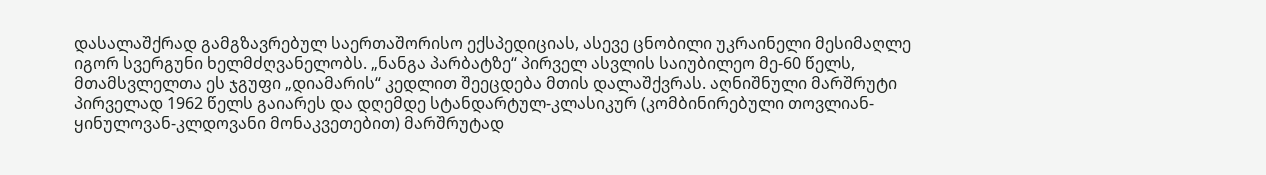დასალაშქრად გამგზავრებულ საერთაშორისო ექსპედიციას, ასევე ცნობილი უკრაინელი მესიმაღლე იგორ სვერგუნი ხელმძღვანელობს. „ნანგა პარბატზე“ პირველ ასვლის საიუბილეო მე-60 წელს, მთამსვლელთა ეს ჯგუფი „დიამარის“ კედლით შეეცდება მთის დალაშქვრას. აღნიშნული მარშრუტი პირველად 1962 წელს გაიარეს და დღემდე სტანდარტულ-კლასიკურ (კომბინირებული თოვლიან-ყინულოვან-კლდოვანი მონაკვეთებით) მარშრუტად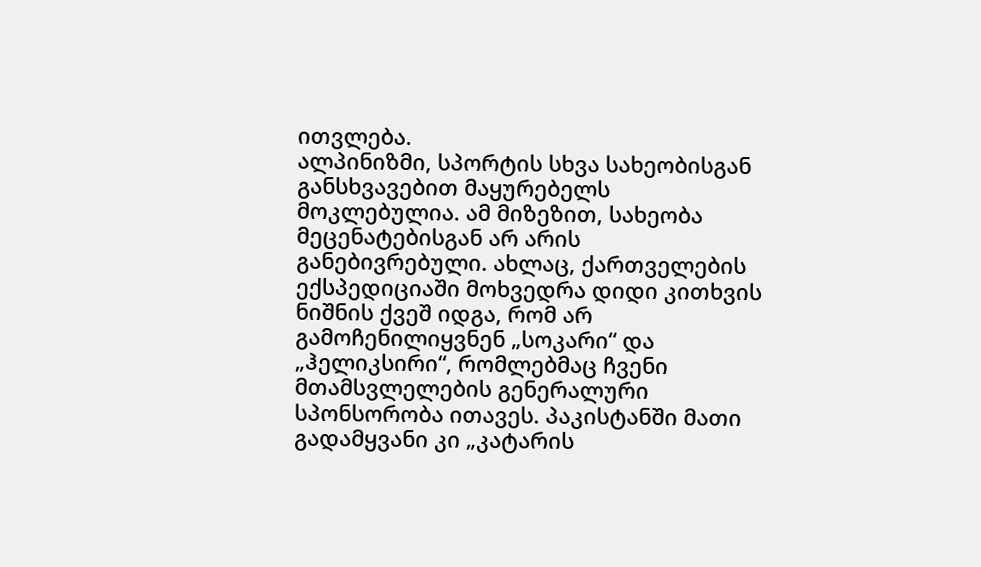ითვლება.
ალპინიზმი, სპორტის სხვა სახეობისგან განსხვავებით მაყურებელს მოკლებულია. ამ მიზეზით, სახეობა მეცენატებისგან არ არის განებივრებული. ახლაც, ქართველების ექსპედიციაში მოხვედრა დიდი კითხვის ნიშნის ქვეშ იდგა, რომ არ გამოჩენილიყვნენ „სოკარი“ და „ჰელიკსირი“, რომლებმაც ჩვენი მთამსვლელების გენერალური სპონსორობა ითავეს. პაკისტანში მათი გადამყვანი კი „კატარის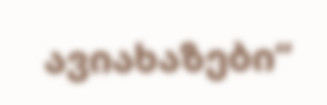ავიახაზები“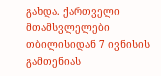გახდა. ქართველი მთამსვლელები თბილისიდან 7 ივნისის გამთენიას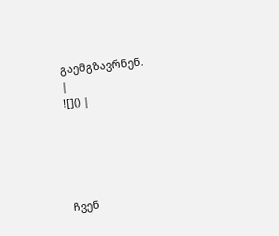გაემგზავრნენ.
|
![]() |





ჩვენ